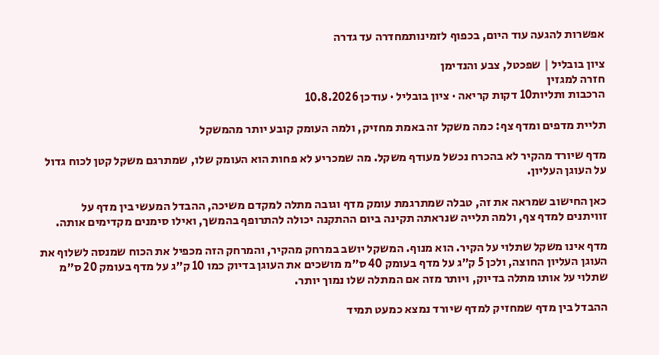אפשרות להגעה עוד היום, בכפוף לזמינותמחדרה עד גדרה

ציון בובליל | שפכטל, צבע והנדימן
חזרה למגזין
הרכבות ותליות10 דקות קריאה · ציון בובליל · עודכן 10.8.2026

תליית מדפים ומדף צף: כמה משקל זה באמת מחזיק, ולמה העומק קובע יותר מהמשקל

מדף שיורד מהקיר לא בהכרח נכשל מעודף משקל. מה שמכריע לא פחות הוא העומק שלו, שמתרגם משקל קטן לכוח גדול על העוגן העליון.

כאן החישוב שמראה את זה, טבלה שמתרגמת עומק מדף וגובה מתלה למקדם משיכה, ההבדל המעשי בין מדף על זוויתנים למדף צף, ולמה תלייה שנראתה תקינה ביום ההתקנה יכולה להתרופף בהמשך, ואילו סימנים מקדימים אותה.

מדף אינו משקל שתלוי על הקיר. הוא מנוף. המשקל יושב במרחק מהקיר, והמרחק הזה מכפיל את הכוח שמנסה לשלוף את העוגן העליון החוצה, ולכן 5 ק״ג על מדף בעומק 40 ס״מ מושכים את העוגן בדיוק כמו 10 ק״ג על מדף בעומק 20 ס״מ שתלוי על אותו מתלה בדיוק, ויותר מזה אם המתלה שלו נמוך יותר.

ההבדל בין מדף שמחזיק למדף שיורד נמצא כמעט תמיד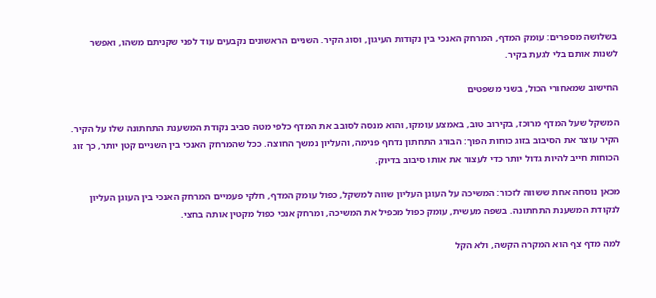בשלושה מספרים: עומק המדף, המרחק האנכי בין נקודות העיגון, וסוג הקיר. השניים הראשונים נקבעים עוד לפני שקניתם משהו, ואפשר לשנות אותם בלי לגעת בקיר.

החישוב שמאחורי הכול, בשני משפטים

המשקל שעל המדף מרוכז, בקירוב טוב, באמצע עומקו, והוא מנסה לסובב את המדף כלפי מטה סביב נקודת המשענת התחתונה שלו על הקיר. הקיר עוצר את הסיבוב בזוג כוחות הפוך: הבורג התחתון נדחף פנימה, והעליון נמשך החוצה. ככל שהמרחק האנכי בין השניים קטן יותר, כך זוג הכוחות חייב להיות גדול יותר כדי לעצור את אותו סיבוב בדיוק.

מכאן נוסחה אחת ששווה לזכור: המשיכה על העוגן העליון שווה למשקל, כפול עומק המדף, חלקי פעמיים המרחק האנכי בין העוגן העליון לנקודת המשענת התחתונה. בשפה מעשית, עומק כפול מכפיל את המשיכה, ומרחק אנכי כפול מקטין אותה בחצי.

למה מדף צף הוא המקרה הקשה, ולא הקל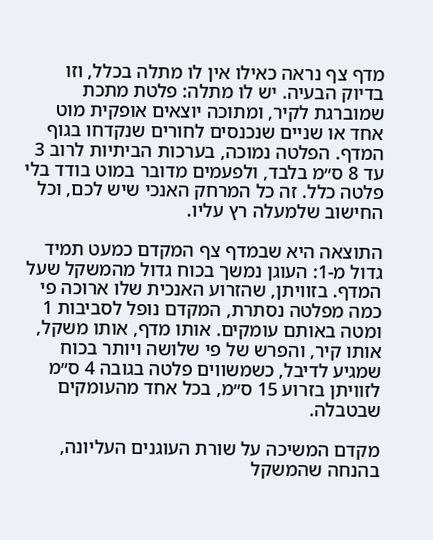מדף צף נראה כאילו אין לו מתלה בכלל, וזו בדיוק הבעיה. יש לו מתלה: פלטת מתכת שמוברגת לקיר, ומתוכה יוצאים אופקית מוט אחד או שניים שנכנסים לחורים שנקדחו בגוף המדף. הפלטה נמוכה, בערכות הביתיות לרוב 3 עד 8 ס״מ בלבד, ולפעמים מדובר במוט בודד בלי פלטה כלל. זה כל המרחק האנכי שיש לכם, וכל החישוב שלמעלה רץ עליו.

התוצאה היא שבמדף צף המקדם כמעט תמיד גדול מ-1: העוגן נמשך בכוח גדול מהמשקל שעל המדף. בזוויתן, שהזרוע האנכית שלו ארוכה פי כמה מפלטה נסתרת, המקדם נופל לסביבות 1 ומטה באותם עומקים. אותו מדף, אותו משקל, אותו קיר, והפרש של פי שלושה ויותר בכוח שמגיע לדיבל, כשמשווים פלטה בגובה 4 ס״מ לזוויתן בזרוע 15 ס״מ, בכל אחד מהעומקים שבטבלה.

מקדם המשיכה על שורת העוגנים העליונה, בהנחה שהמשקל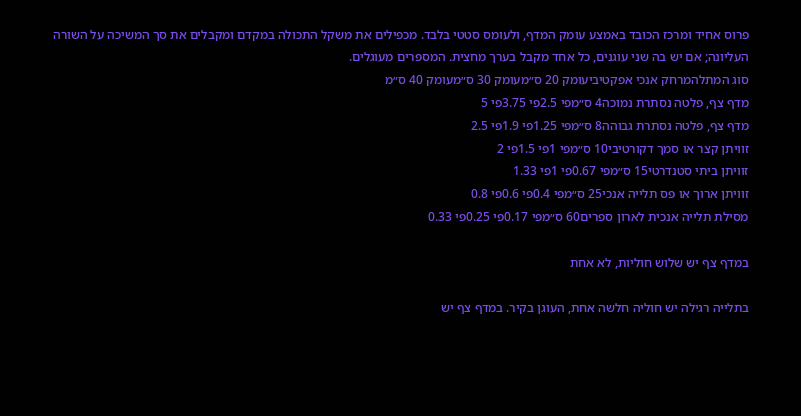פרוס אחיד ומרכז הכובד באמצע עומק המדף, ולעומס סטטי בלבד. מכפילים את משקל התכולה במקדם ומקבלים את סך המשיכה על השורה העליונה; אם יש בה שני עוגנים, כל אחד מקבל בערך מחצית. המספרים מעוגלים.
סוג המתלהמרחק אנכי אפקטיביעומק 20 ס״מעומק 30 ס״מעומק 40 ס״מ
מדף צף, פלטה נסתרת נמוכה4 ס״מפי 2.5פי 3.75פי 5
מדף צף, פלטה נסתרת גבוהה8 ס״מפי 1.25פי 1.9פי 2.5
זוויתן קצר או סמך דקורטיבי10 ס״מפי 1פי 1.5פי 2
זוויתן ביתי סטנדרטי15 ס״מפי 0.67פי 1פי 1.33
זוויתן ארוך או פס תלייה אנכי25 ס״מפי 0.4פי 0.6פי 0.8
מסילת תלייה אנכית לארון ספרים60 ס״מפי 0.17פי 0.25פי 0.33

במדף צף יש שלוש חוליות, לא אחת

בתלייה רגילה יש חוליה חלשה אחת, העוגן בקיר. במדף צף יש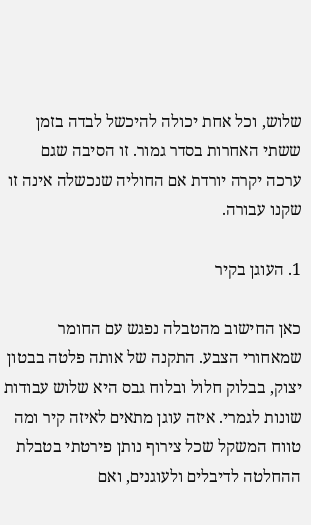שלוש, וכל אחת יכולה להיכשל לבדה בזמן ששתי האחרות בסדר גמור. זו הסיבה שגם ערכה יקרה יורדת אם החוליה שנכשלה אינה זו שקנו עבורה.

1. העוגן בקיר

כאן החישוב מהטבלה נפגש עם החומר שמאחורי הצבע. התקנה של אותה פלטה בבטון יצוק, בבלוק חלול ובלוח גבס היא שלוש עבודות שונות לגמרי. איזה עוגן מתאים לאיזה קיר ומה טווח המשקל שכל צירוף נותן פירטתי בטבלת ההחלטה לדיבלים ולעוגנים, ואם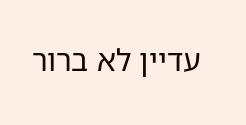עדיין לא ברור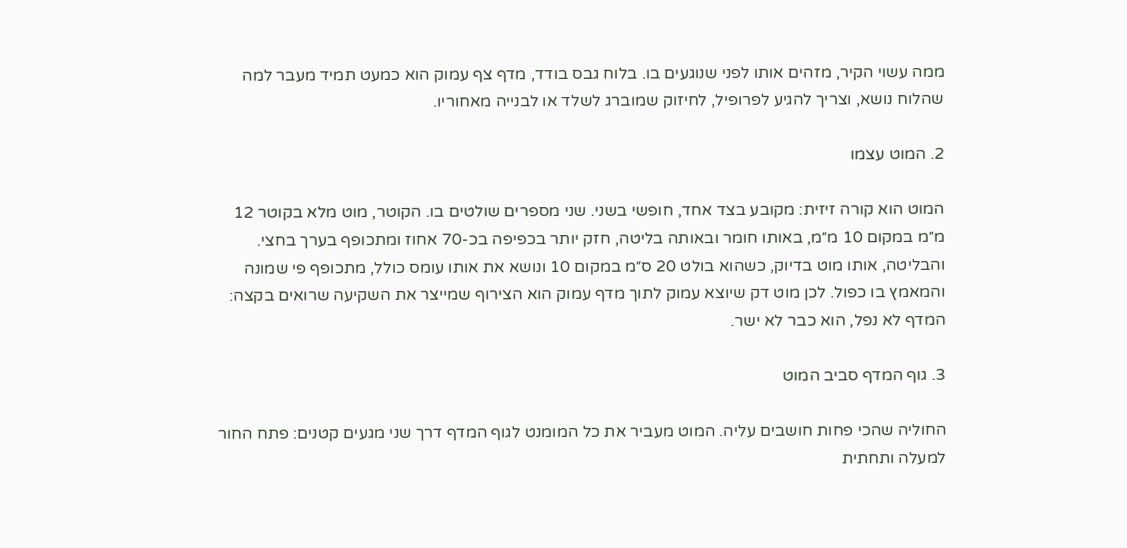ממה עשוי הקיר, מזהים אותו לפני שנוגעים בו. בלוח גבס בודד, מדף צף עמוק הוא כמעט תמיד מעבר למה שהלוח נושא, וצריך להגיע לפרופיל, לחיזוק שמוברג לשלד או לבנייה מאחוריו.

2. המוט עצמו

המוט הוא קורה זיזית: מקובע בצד אחד, חופשי בשני. שני מספרים שולטים בו. הקוטר, מוט מלא בקוטר 12 מ״מ במקום 10 מ״מ, באותו חומר ובאותה בליטה, חזק יותר בכפיפה בכ-70 אחוז ומתכופף בערך בחצי. והבליטה, אותו מוט בדיוק, כשהוא בולט 20 ס״מ במקום 10 ונושא את אותו עומס כולל, מתכופף פי שמונה והמאמץ בו כפול. לכן מוט דק שיוצא עמוק לתוך מדף עמוק הוא הצירוף שמייצר את השקיעה שרואים בקצה: המדף לא נפל, הוא כבר לא ישר.

3. גוף המדף סביב המוט

החוליה שהכי פחות חושבים עליה. המוט מעביר את כל המומנט לגוף המדף דרך שני מגעים קטנים: פתח החור למעלה ותחתית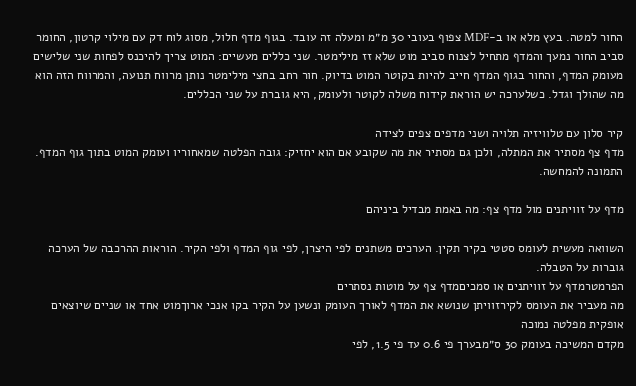החור למטה. בעץ מלא או ב-MDF צפוף בעובי 30 מ״מ ומעלה זה עובד. בגוף מדף חלול, מסוג לוח דק עם מילוי קרטון, החומר סביב החור נמעך והמדף מתחיל לצנוח סביב מוט שלא זז מילימטר. שני כללים מעשיים: המוט צריך להיכנס לפחות שני שלישים מעומק המדף, והחור בגוף המדף חייב להיות בקוטר המוט בדיוק. חור רחב בחצי מילימטר נותן מרווח תנועה, והמרווח הזה הוא מה שהולך וגדל. כשלערכה יש הוראת קידוח משלה לקוטר ולעומק, היא גוברת על שני הכללים.

קיר סלון עם טלוויזיה תלויה ושני מדפים צפים לצידה
מדף צף מסתיר את המתלה, ולכן גם מסתיר את מה שקובע אם הוא יחזיק: גובה הפלטה שמאחוריו ועומק המוט בתוך גוף המדף. התמונה להמחשה.

מדף על זוויתנים מול מדף צף: מה באמת מבדיל ביניהם

השוואה מעשית לעומס סטטי בקיר תקין. הערכים משתנים לפי היצרן, לפי גוף המדף ולפי הקיר. הוראות ההרכבה של הערכה גוברות על הטבלה.
הפרמטרמדף על זוויתנים או סמכיםמדף צף על מוטות נסתרים
מה מעביר את העומס לקירזוויתן שנושא את המדף לאורך העומק ונשען על הקיר בקו אנכי ארוךמוט אחד או שניים שיוצאים אופקית מפלטה נמוכה
מקדם המשיכה בעומק 30 ס״מבערך פי 0.6 עד פי 1.5, לפי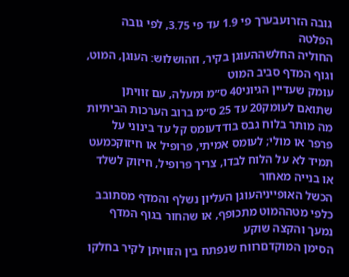גובה הזרועבערך פי 1.9 עד פי 3.75, לפי גובה הפלטה
החוליה החלשההעוגן בקיר, וזהושלוש: העוגן, המוט, וגוף המדף סביב המוט
עומק שעדיין הגיוני40 ס״מ ומעלה, עם זוויתן שתואם לעומק20 עד 25 ס״מ ברוב הערכות הביתיות
מה מותר בלוח גבס בודדעומס קל עד בינוני על פרפר או מולי; לעומס אמיתי, פרופיל או חיזוקכמעט תמיד לא על הלוח לבדו, צריך פרופיל, חיזוק לשלד או בנייה מאחור
הכשל האופייניהעוגן העליון נשלף והמדף מסתובב כלפי מטההמוט מתכופף, או שהחור בגוף המדף נמעך והקצה שוקע
הסימן המוקדםרווח שנפתח בין הזוויתן לקיר בחלקו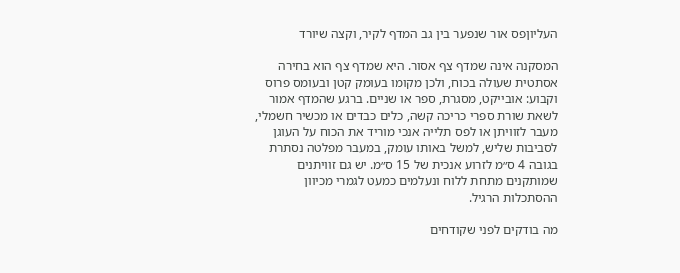העליוןפס אור שנפער בין גב המדף לקיר, וקצה שיורד

המסקנה אינה שמדף צף אסור. היא שמדף צף הוא בחירה אסתטית שעולה בכוח, ולכן מקומו בעומק קטן ובעומס פרוס וקבוע: אובייקט, מסגרת, ספר או שניים. ברגע שהמדף אמור לשאת שורת ספרי כריכה קשה, כלים כבדים או מכשיר חשמלי, מעבר לזוויתן או לפס תלייה אנכי מוריד את הכוח על העוגן לסביבות שליש, למשל באותו עומק, במעבר מפלטה נסתרת בגובה 4 ס״מ לזרוע אנכית של 15 ס״מ. יש גם זוויתנים שמותקנים מתחת ללוח ונעלמים כמעט לגמרי מכיוון ההסתכלות הרגיל.

מה בודקים לפני שקודחים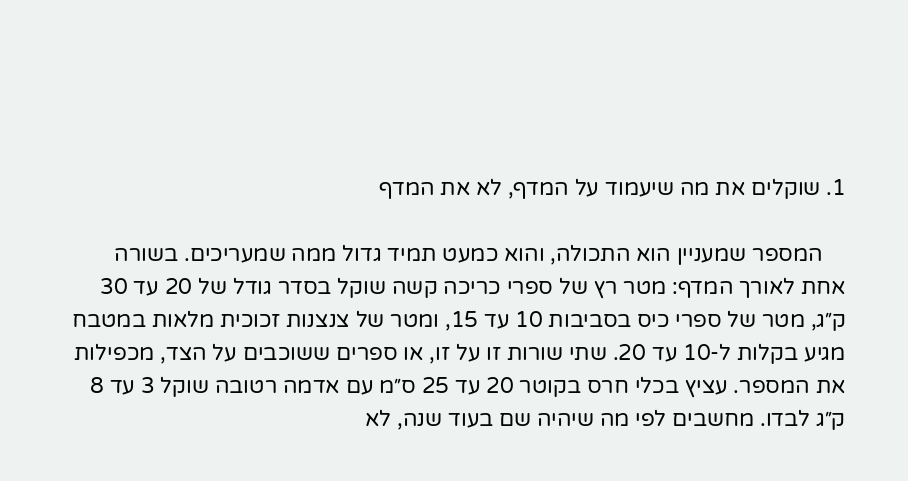1. שוקלים את מה שיעמוד על המדף, לא את המדף

    המספר שמעניין הוא התכולה, והוא כמעט תמיד גדול ממה שמעריכים. בשורה אחת לאורך המדף: מטר רץ של ספרי כריכה קשה שוקל בסדר גודל של 20 עד 30 ק״ג, מטר של ספרי כיס בסביבות 10 עד 15, ומטר של צנצנות זכוכית מלאות במטבח מגיע בקלות ל-10 עד 20. שתי שורות זו על זו, או ספרים ששוכבים על הצד, מכפילות את המספר. עציץ בכלי חרס בקוטר 20 עד 25 ס״מ עם אדמה רטובה שוקל 3 עד 8 ק״ג לבדו. מחשבים לפי מה שיהיה שם בעוד שנה, לא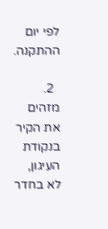לפי יום ההתקנה.

  2. מזהים את הקיר בנקודת העיגון, לא בחדר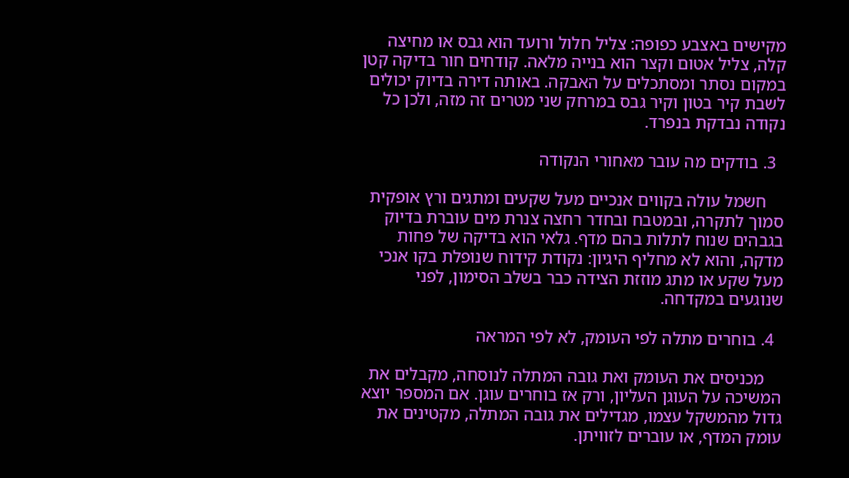מקישים באצבע כפופה: צליל חלול ורועד הוא גבס או מחיצה קלה, צליל אטום וקצר הוא בנייה מלאה. קודחים חור בדיקה קטן במקום נסתר ומסתכלים על האבקה. באותה דירה בדיוק יכולים לשבת קיר בטון וקיר גבס במרחק שני מטרים זה מזה, ולכן כל נקודה נבדקת בנפרד.

  3. בודקים מה עובר מאחורי הנקודה

    חשמל עולה בקווים אנכיים מעל שקעים ומתגים ורץ אופקית סמוך לתקרה, ובמטבח ובחדר רחצה צנרת מים עוברת בדיוק בגבהים שנוח לתלות בהם מדף. גלאי הוא בדיקה של פחות מדקה, והוא לא מחליף היגיון: נקודת קידוח שנופלת בקו אנכי מעל שקע או מתג מוזזת הצידה כבר בשלב הסימון, לפני שנוגעים במקדחה.

  4. בוחרים מתלה לפי העומק, לא לפי המראה

    מכניסים את העומק ואת גובה המתלה לנוסחה, מקבלים את המשיכה על העוגן העליון, ורק אז בוחרים עוגן. אם המספר יוצא גדול מהמשקל עצמו, מגדילים את גובה המתלה, מקטינים את עומק המדף, או עוברים לזוויתן.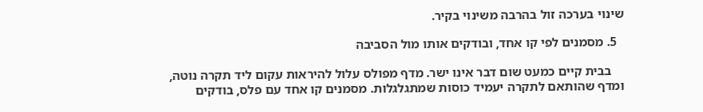שינוי בערכה זול בהרבה משינוי בקיר.

  5. מסמנים לפי קו אחד, ובודקים אותו מול הסביבה

    בבית קיים כמעט שום דבר אינו ישר. מדף מפולס עלול להיראות עקום ליד תקרה נוטה, ומדף שהותאם לתקרה יעמיד כוסות שמתגלגלות. מסמנים קו אחד עם פלס, בודקים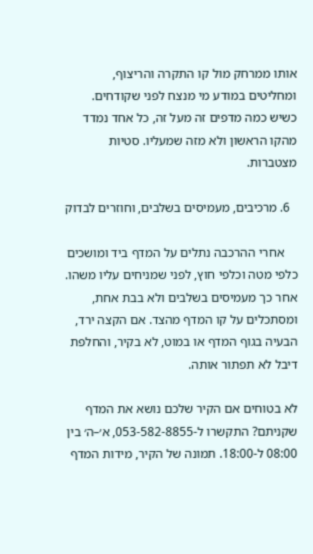אותו ממרחק מול קו התקרה והריצוף, ומחליטים במודע מי מנצח לפני שקודחים. כשיש כמה מדפים זה מעל זה, כל אחד נמדד מהקו הראשון ולא מזה שמעליו. סטיות מצטברות.

  6. מרכיבים, מעמיסים בשלבים, וחוזרים לבדוק

    אחרי ההרכבה נתלים על המדף ביד ומושכים כלפי מטה וכלפי חוץ, לפני שמניחים עליו משהו. אחר כך מעמיסים בשלבים ולא בבת אחת, ומסתכלים על קו המדף מהצד. אם הקצה ירד, הבעיה בגוף המדף או במוט, לא בקיר, והחלפת דיבל לא תפתור אותה.

לא בטוחים אם הקיר שלכם נושא את המדף שקניתם? התקשרו ל-053-582-8855, א׳–ה׳ בין 08:00 ל-18:00. תמונה של הקיר, מידות המדף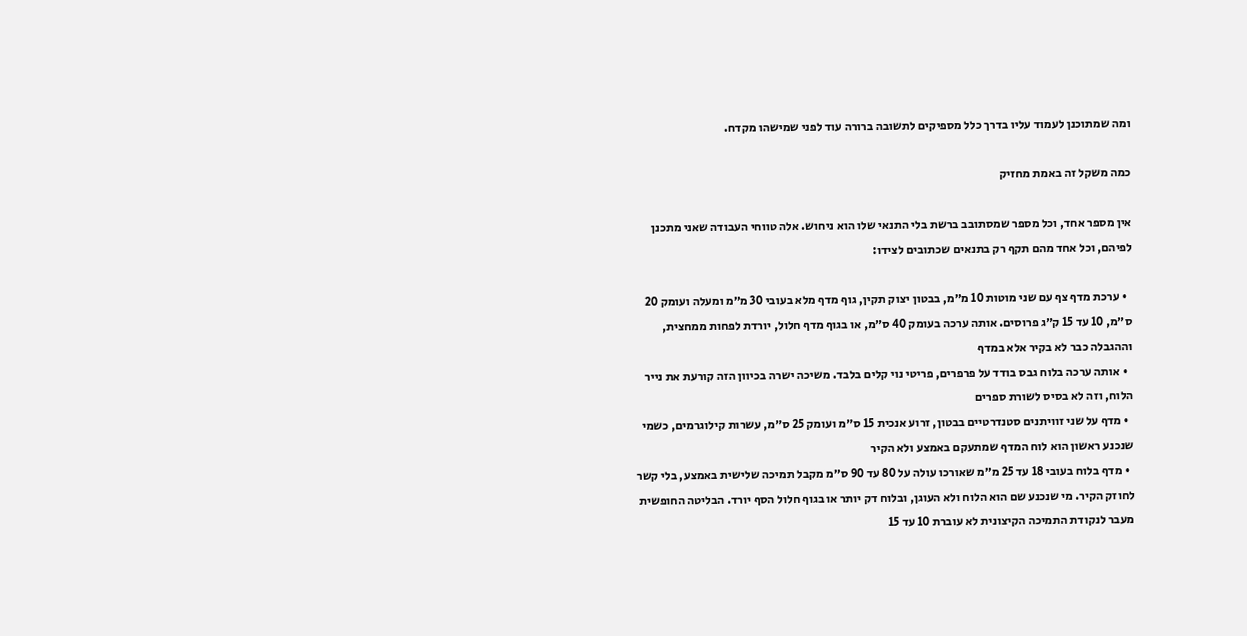ומה שמתוכנן לעמוד עליו בדרך כלל מספיקים לתשובה ברורה עוד לפני שמישהו מקדח.

כמה משקל זה באמת מחזיק

אין מספר אחד, וכל מספר שמסתובב ברשת בלי התנאי שלו הוא ניחוש. אלה טווחי העבודה שאני מתכנן לפיהם, וכל אחד מהם תקף רק בתנאים שכתובים לצידו:

  • ערכת מדף צף עם שני מוטות 10 מ״מ, בבטון יצוק תקין, גוף מדף מלא בעובי 30 מ״מ ומעלה ועומק 20 ס״מ, 10 עד 15 ק״ג פרוסים. אותה ערכה בעומק 40 ס״מ, או בגוף מדף חלול, יורדת לפחות ממחצית, וההגבלה כבר לא בקיר אלא במדף
  • אותה ערכה בלוח גבס בודד על פרפרים, פריטי נוי קלים בלבד. משיכה ישרה בכיוון הזה קורעת את נייר הלוח, וזה לא בסיס לשורת ספרים
  • מדף על שני זוויתנים סטנדרטיים בבטון, זרוע אנכית 15 ס״מ ועומק 25 ס״מ, עשרות קילוגרמים, כשמי שנכנע ראשון הוא לוח המדף שמתעקם באמצע ולא הקיר
  • מדף בלוח בעובי 18 עד 25 מ״מ שאורכו עולה על 80 עד 90 ס״מ מקבל תמיכה שלישית באמצע, בלי קשר לחוזק הקיר. מי שנכנע שם הוא הלוח ולא העוגן, ובלוח דק יותר או בגוף חלול הסף יורד. הבליטה החופשית מעבר לנקודת התמיכה הקיצונית לא עוברת 10 עד 15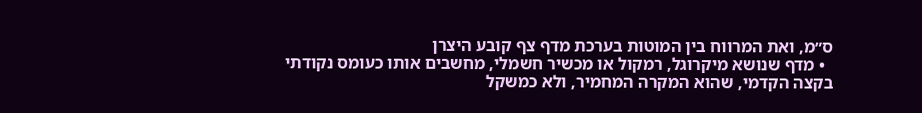ס״מ, ואת המרווח בין המוטות בערכת מדף צף קובע היצרן
  • מדף שנושא מיקרוגל, רמקול או מכשיר חשמלי, מחשבים אותו כעומס נקודתי בקצה הקדמי, שהוא המקרה המחמיר, ולא כמשקל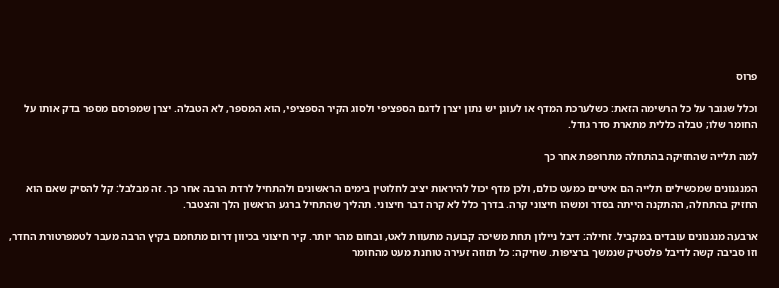פרוס

וכלל שגובר על כל הרשימה הזאת: כשלערכת המדף או לעוגן יש נתון יצרן לדגם הספציפי ולסוג הקיר הספציפי, הוא המספר, לא הטבלה. יצרן שמפרסם מספר בדק אותו על החומר שלו; טבלה כללית מתארת סדר גודל.

למה תלייה שהחזיקה בהתחלה מתרופפת אחר כך

המנגנונים שמכשילים תלייה הם איטיים כמעט כולם, ולכן מדף יכול להיראות יציב לחלוטין בימים הראשונים ולהתחיל לרדת הרבה אחר כך. זה מבלבל: קל להסיק שאם הוא החזיק בהתחלה, ההתקנה הייתה בסדר ומשהו חיצוני קרה. בדרך כלל לא קרה דבר חיצוני. תהליך שהתחיל ברגע הראשון הלך והצטבר.

ארבעה מנגנונים עובדים במקביל. זחילה: דיבל ניילון תחת משיכה קבועה מתעוות לאט, ובחום מהר יותר. קיר חיצוני בכיוון דרום מתחמם בקיץ הרבה מעבר לטמפרטורת החדר, וזו סביבה קשה לדיבל פלסטיק שנמשך ברציפות. שחיקה: כל תזוזה זעירה טוחנת מעט מהחומר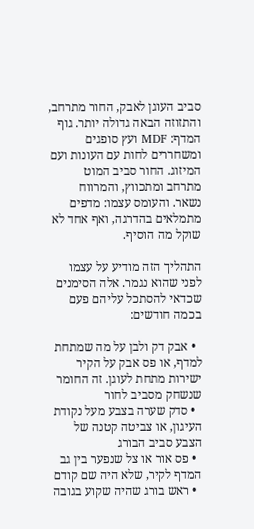סביב העוגן לאבק, החור מתרחב, והתזוזה הבאה גדולה יותר. גוף המדף: MDF ועץ סופגים ומשחררים לחות עם העונות ועם המיזוג. החור סביב המוט מתרחב ומתכווץ, והמרווח נשאר. והעומס עצמו: מדפים מתמלאים בהדרגה, ואף אחד לא שוקל מה הוסיף.

התהליך הזה מודיע על עצמו לפני שהוא נגמר. אלה הסימנים שכדאי להסתכל עליהם פעם בכמה חודשים:

  • אבק דק ולבן על מה שמתחת למדף, או פס אבק על הקיר ישירות מתחת לעוגן. זה החומר שנשחק מסביב לחור
  • סדק שערה בצבע מעל נקודת העיגון, או צביטה קטנה של הצבע סביב הבורג
  • פס אור או צל שנפער בין גב המדף לקיר, שלא היה שם קודם
  • ראש בורג שהיה שקוע בגובה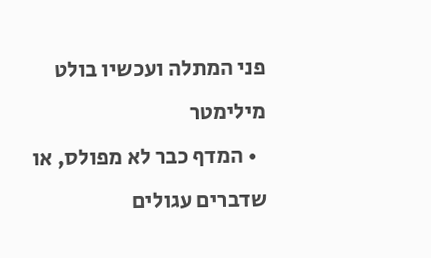פני המתלה ועכשיו בולט מילימטר
  • המדף כבר לא מפולס, או שדברים עגולים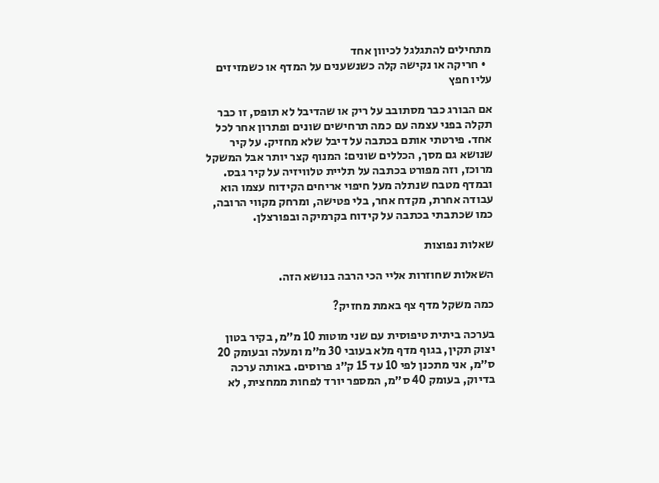מתחילים להתגלגל לכיוון אחד
  • חריקה או נקישה קלה כשנשענים על המדף או כשמזיזים עליו חפץ

אם הבורג כבר מסתובב על ריק או שהדיבל לא תופס, זו כבר תקלה בפני עצמה עם כמה תרחישים שונים ופתרון אחר לכל אחד. פירטתי אותם בכתבה על דיבל שלא מחזיק. על קיר שנושא גם מסך, הכללים שונים: המנוף קצר יותר אבל המשקל מרוכז, וזה מפורט בכתבה על תליית טלוויזיה על קיר גבס. ובמדף מטבח שנתלה מעל חיפוי אריחים הקידוח עצמו הוא עבודה אחרת, מקדח אחר, בלי פטישה, ומרחק מקווי הרובה, כמו שכתבתי בכתבה על קידוח בקרמיקה ובפורצלן.

שאלות נפוצות

השאלות שחוזרות אליי הכי הרבה בנושא הזה.

כמה משקל מדף צף באמת מחזיק?

בערכה ביתית טיפוסית עם שני מוטות 10 מ״מ, בקיר בטון יצוק תקין, בגוף מדף מלא בעובי 30 מ״מ ומעלה ובעומק 20 ס״מ, אני מתכנן לפי 10 עד 15 ק״ג פרוסים. באותה ערכה בדיוק, בעומק 40 ס״מ, המספר יורד לפחות ממחצית, לא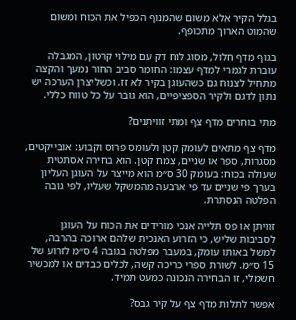בגלל הקיר אלא משום שהמנוף הכפיל את הכוח ומשום שהמוט הארוך מתכופף.

בגוף מדף חלול, מסוג לוח דק עם מילוי קרטון, המגבלה עוברת לגמרי למדף עצמו: החומר סביב החור נמעך והקצה מתחיל לצנוח גם כשהעוגן בקיר לא זז. וכשליצרן הערכה יש נתון לדגם ולקיר הספציפיים, הוא גובר על כל טווח כללי.

מתי בוחרים מדף צף ומתי זוויתנים?

מדף צף מתאים לעומק קטן ולעומס פרוס וקבוע: אובייקטים, מסגרות, ספר או שניים, צמח קטן. הוא בחירה אסתטית שעולה בכוח: בעומק 30 ס״מ הוא מייצר על העוגן העליון בערך פי שניים עד פי ארבעה מהמשקל שעליו, לפי גובה הפלטה הנסתרת.

זוויתן או פס תלייה אנכי מורידים את הכוח על העוגן לסביבות שליש, כי הזרוע האנכית שלהם ארוכה בהרבה, למשל באותו עומק, במעבר מפלטה בגובה 4 ס״מ לזרוע של 15 ס״מ. לשורת ספרי כריכה קשה, לכלים כבדים או למכשיר חשמלי, זו הבחירה הנכונה כמעט תמיד.

אפשר לתלות מדף צף על קיר גבס?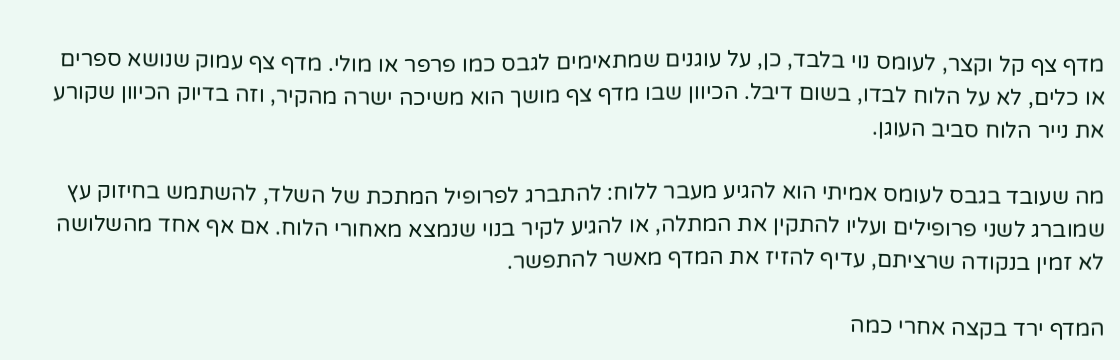מדף צף קל וקצר, לעומס נוי בלבד, כן, על עוגנים שמתאימים לגבס כמו פרפר או מולי. מדף צף עמוק שנושא ספרים או כלים, לא על הלוח לבדו, בשום דיבל. הכיוון שבו מדף צף מושך הוא משיכה ישרה מהקיר, וזה בדיוק הכיוון שקורע את נייר הלוח סביב העוגן.

מה שעובד בגבס לעומס אמיתי הוא להגיע מעבר ללוח: להתברג לפרופיל המתכת של השלד, להשתמש בחיזוק עץ שמוברג לשני פרופילים ועליו להתקין את המתלה, או להגיע לקיר בנוי שנמצא מאחורי הלוח. אם אף אחד מהשלושה לא זמין בנקודה שרציתם, עדיף להזיז את המדף מאשר להתפשר.

המדף ירד בקצה אחרי כמה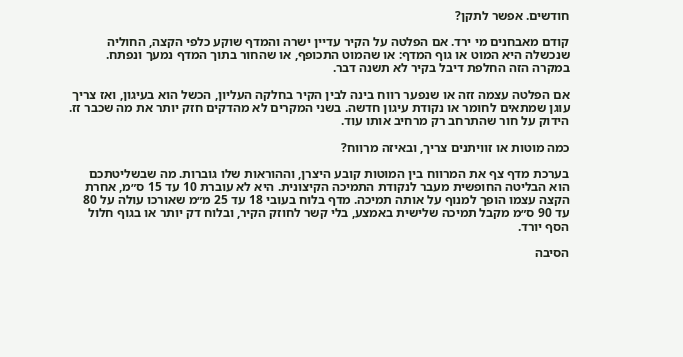חודשים. אפשר לתקן?

קודם מאבחנים מי ירד. אם הפלטה על הקיר עדיין ישרה והמדף שוקע כלפי הקצה, החוליה שנכשלה היא המוט או גוף המדף: או שהמוט התכופף, או שהחור בתוך המדף נמעך ונפתח. במקרה הזה החלפת דיבל בקיר לא תשנה דבר.

אם הפלטה עצמה זזה או שנפער רווח בינה לבין הקיר בחלקה העליון, הכשל הוא בעיגון, ואז צריך עוגן שמתאים לחומר או נקודת עיגון חדשה. בשני המקרים לא מהדקים חזק יותר את מה שכבר זז. הידוק על חור שהתרחב רק מרחיב אותו עוד.

כמה מוטות או זוויתנים צריך, ובאיזה מרווח?

בערכת מדף צף את המרווח בין המוטות קובע היצרן, וההוראות שלו גוברות. מה שבשליטתכם הוא הבליטה החופשית מעבר לנקודת התמיכה הקיצונית. היא לא עוברת 10 עד 15 ס״מ, אחרת הקצה עצמו הופך למנוף על אותה תמיכה. מדף בלוח בעובי 18 עד 25 מ״מ שאורכו עולה על 80 עד 90 ס״מ מקבל תמיכה שלישית באמצע, בלי קשר לחוזק הקיר, ובלוח דק יותר או בגוף חלול הסף יורד.

הסיבה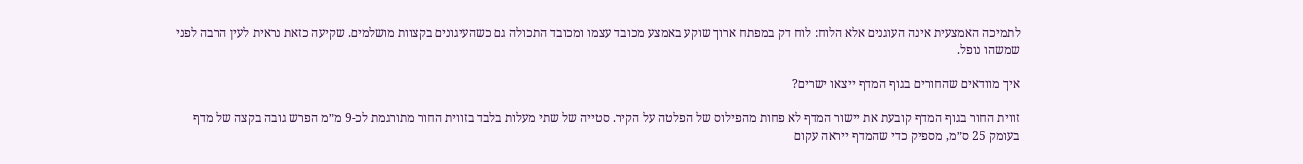לתמיכה האמצעית אינה העוגנים אלא הלוח: לוח דק במפתח ארוך שוקע באמצע מכובד עצמו ומכובד התכולה גם כשהעיגונים בקצוות מושלמים. שקיעה כזאת נראית לעין הרבה לפני שמשהו נופל.

איך מוודאים שהחורים בגוף המדף ייצאו ישרים?

זווית החור בגוף המדף קובעת את יישור המדף לא פחות מהפילוס של הפלטה על הקיר. סטייה של שתי מעלות בלבד בזווית החור מתורגמת לכ-9 מ״מ הפרש גובה בקצה של מדף בעומק 25 ס״מ, מספיק כדי שהמדף ייראה עקום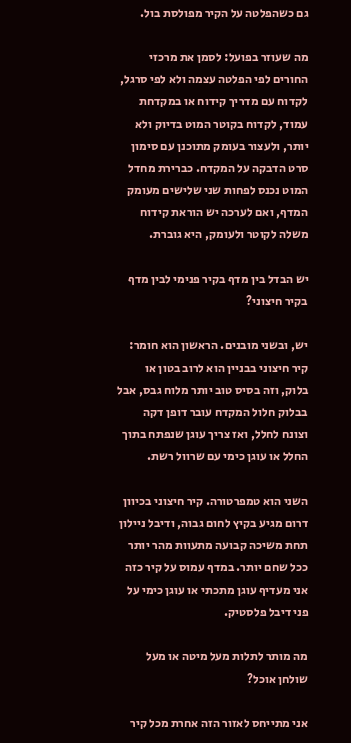גם כשהפלטה על הקיר מפולסת בול.

מה שעוזר בפועל: לסמן את מרכזי החורים לפי הפלטה עצמה ולא לפי סרגל, לקדוח עם מדריך קידוח או במקדחת עמוד, לקדוח בקוטר המוט בדיוק ולא יותר, ולעצור בעומק מתוכנן עם סימון סרט הדבקה על המקדח. כברירת מחדל המוט נכנס לפחות שני שלישים מעומק המדף, ואם לערכה יש הוראת קידוח משלה לקוטר ולעומק, היא גוברת.

יש הבדל בין מדף בקיר פנימי לבין מדף בקיר חיצוני?

יש, ובשני מובנים. הראשון הוא חומר: קיר חיצוני בבניין הוא לרוב בטון או בלוק, וזה בסיס טוב יותר מלוח גבס, אבל בבלוק חלול המקדח עובר דופן דקה וצונח לחלל, ואז צריך עוגן שנפתח בתוך החלל או עוגן כימי עם שרוול רשת.

השני הוא טמפרטורה. קיר חיצוני בכיוון דרום מגיע בקיץ לחום גבוה, ודיבל ניילון תחת משיכה קבועה מתעוות מהר יותר ככל שחם יותר. במדף עמוס על קיר כזה אני מעדיף עוגן מתכתי או עוגן כימי על פני דיבל פלסטיק.

מה מותר לתלות מעל מיטה או מעל שולחן אוכל?

אני מתייחס לאזור הזה אחרת מכל קיר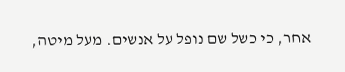אחר, כי כשל שם נופל על אנשים. מעל מיטה,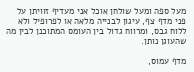מעל ספה ומעל שולחן אוכל אני מעדיף זוויתן על פני מדף צף, עיגון לבנייה מלאה או לפרופיל ולא ללוח גבס, ומרווח גדול בין העומס המתוכנן לבין מה שהעוגן נותן.

מדף עמוס,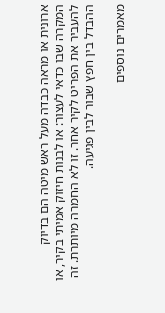ארונית או מראה כבדה מעל ראש מיטה הם בדיוק המקרה שבו כדאי לעצור: או לבנות חיזוק אמיתי בקיר, או להעביר את הפריט לקיר אחר. זו לא החמרה מיותרת. זה ההבדל בין חפץ שבור לבין פגיעה.

מאמרים נוספים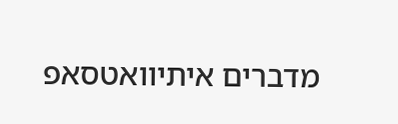מדברים איתיוואטסאפ